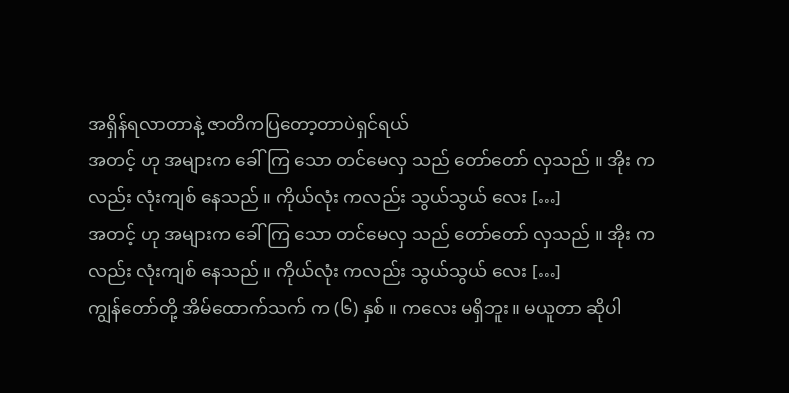အရှိန်ရလာတာနဲ့ ဇာတိကပြတော့တာပဲရှင်ရယ်
အတင့် ဟု အများက ခေါ်ကြ သော တင်မေလှ သည် တော်တော် လှသည် ။ အိုး က လည်း လုံးကျစ် နေသည် ။ ကိုယ်လုံး ကလည်း သွယ်သွယ် လေး […]
အတင့် ဟု အများက ခေါ်ကြ သော တင်မေလှ သည် တော်တော် လှသည် ။ အိုး က လည်း လုံးကျစ် နေသည် ။ ကိုယ်လုံး ကလည်း သွယ်သွယ် လေး […]
ကျွန်တော်တို့ အိမ်ထောက်သက် က (၆) နှစ် ။ ကလေး မရှိဘူး။ မယူတာ ဆိုပါ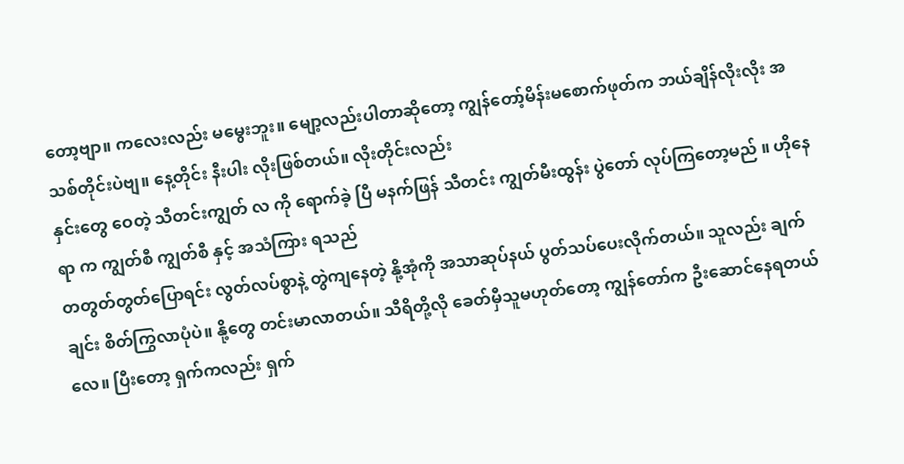တော့ဗျာ။ ကလေးလည်း မမွေးဘူး။ မျော့လည်းပါတာဆိုတော့ ကျွန်တော့်မိန်းမစောက်ဖုတ်က ဘယ်ချိန်လိုးလိုး အသစ်တိုင်းပဲဗျ။ နေ့တိုင်း နီးပါး လိုးဖြစ်တယ်။ လိုးတိုင်းလည်း
နှင်းတွေ ဝေတဲ့ သီတင်းကျွတ် လ ကို ရောက်ခဲ့ ပြီ မနက်ဖြန် သီတင်း ကျွတ်မီးထွန်း ပွဲတော် လုပ်ကြတော့မည် ။ ဟိုနေရာ က ကျွတ်စီ ကျွတ်စီ နှင့် အသံကြား ရသည်
တတွတ်တွတ်ပြောရင်း လွတ်လပ်စွာနဲ့ တွဲကျနေတဲ့ နို့အုံကို အသာဆုပ်နယ် ပွတ်သပ်ပေးလိုက်တယ်။ သူလည်း ချက်ချင်း စိတ်ကြွလာပုံပဲ။ နို့တွေ တင်းမာလာတယ်။ သီရိတို့လို ခေတ်မှီသူမဟုတ်တော့ ကျွန်တော်က ဦးဆောင်နေရတယ်လေ။ ပြီးတော့ ရှက်ကလည်း ရှက်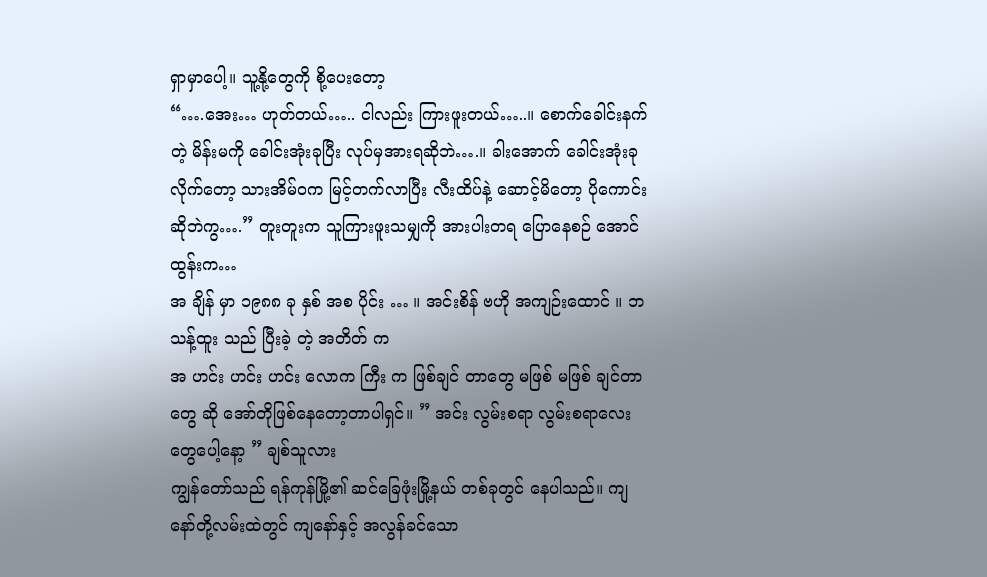ရှာမှာပေါ့။ သူ့နို့တွေကို စို့ပေးတော့
“….အေး… ဟုတ်တယ်….. ငါလည်း ကြားဖူးတယ်…..။ စောက်ခေါင်းနက်တဲ့ မိန်းမကို ခေါင်းအုံးခုပြီး လုပ်မှအားရဆိုဘဲ….။ ခါးအောက် ခေါင်းအုံးခုလိုက်တော့ သားအိမ်ဝက မြင့်တက်လာပြီး လီးထိပ်နဲ့ ဆောင့်မိတော့ ပိုကောင်းဆိုဘဲကွ….” တူးတူးက သူကြားဖူးသမျှကို အားပါးတရ ပြောနေစဉ် အောင်ထွန်းက…
အ ချိန် မှာ ၁၉၈၈ ခု နှစ် အစ ပိုင်း … ။ အင်းစိန် ဗဟို အကျဉ်းထောင် ။ ဘသန့်ထူး သည် ပြီးခဲ့ တဲ့ အတိတ် က
အ ဟင်း ဟင်း ဟင်း လောက ကြီး က ဖြစ်ချင် တာတွေ မဖြစ် မဖြစ် ချင်တာတွေ ဆို အော်တိုဖြစ်နေတော့တာပါရှင်။ ” အင်း လွမ်းစရာ လွမ်းစရာလေးတွေပေါ့နော့ ” ချစ်သူလား
ကျွန်တော်သည် ရန်ကုန်မြို့၏ ဆင်ခြေဖုံးမြို့နယ် တစ်ခုတွင် နေပါသည်။ ကျနော်တို့လမ်းထဲတွင် ကျနော်နှင့် အလွန်ခင်သော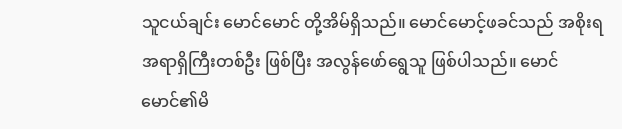သူငယ်ချင်း မောင်မောင် တို့အိမ်ရှိသည်။ မောင်မောင့်ဖခင်သည် အစိုးရအရာရှိကြီးတစ်ဦး ဖြစ်ပြီး အလွန်ဖော်ရွေသူ ဖြစ်ပါသည်။ မောင်မောင်၏မိ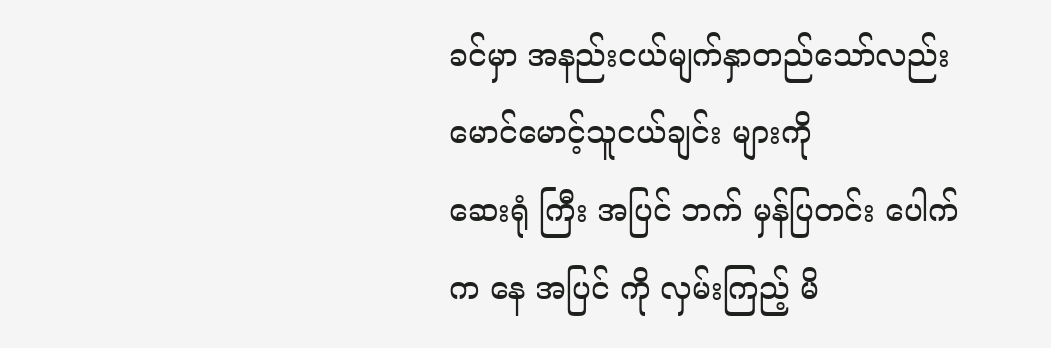ခင်မှာ အနည်းငယ်မျက်နှာတည်သော်လည်း မောင်မောင့်သူငယ်ချင်း များကို
ဆေးရုံ ကြီး အပြင် ဘက် မှန်ပြတင်း ပေါက် က နေ အပြင် ကို လှမ်းကြည့် မိ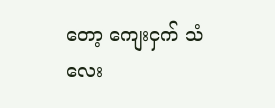တော့ ကျေးငှက် သံလေး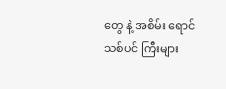တွေ နဲ့ အစိမ်း ရောင် သစ်ပင် ကြီးများ